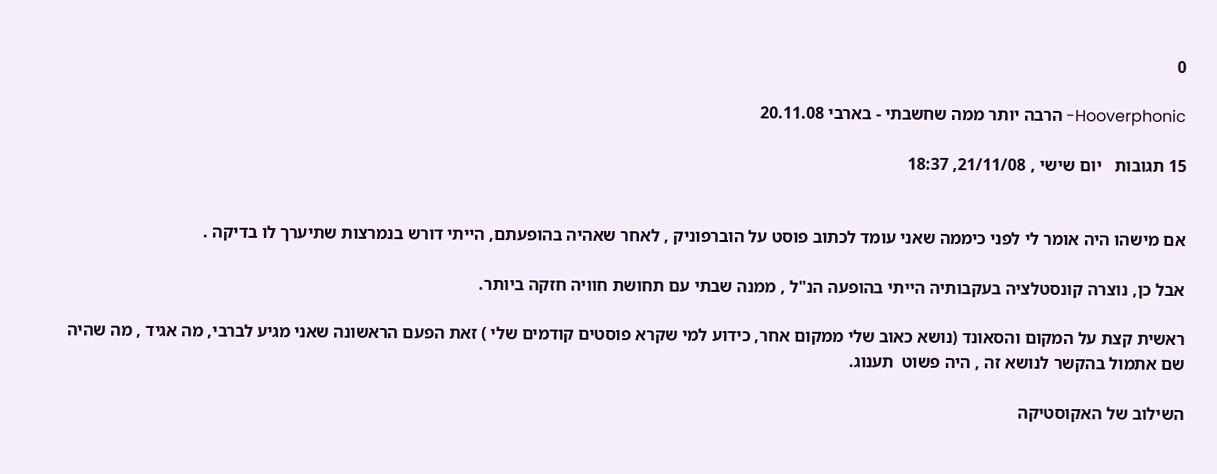0

Hooverphonic- הרבה יותר ממה שחשבתי - בארבי 20.11.08

15 תגובות   יום שישי , 21/11/08, 18:37


אם מישהו היה אומר לי לפני כיממה שאני עומד לכתוב פוסט על הוברפוניק , לאחר שאהיה בהופעתם, הייתי דורש בנמרצות שתיערך לו בדיקה .

אבל כן, נוצרה קונסטלציה בעקבותיה הייתי בהופעה הנ"ל , ממנה שבתי עם תחושת חוויה חזקה ביותר.

ראשית קצת על המקום והסאונד (נושא כאוב שלי ממקום אחר, כידוע למי שקרא פוסטים קודמים שלי ) זאת הפעם הראשונה שאני מגיע לברבי, מה אגיד , מה שהיה שם אתמול בהקשר לנושא זה , היה פשוט  תענוג.

השילוב של האקוסטיקה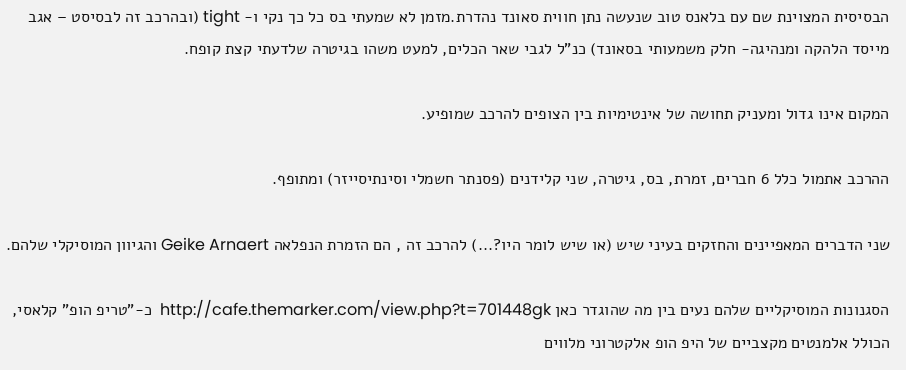הבסיסית המצוינת שם עם בלאנס טוב שנעשה נתן חווית סאונד נהדרת.מזמן לא שמעתי בס כל כך נקי ו- tight (ובהרכב זה לבסיסט – אגב מייסד הלהקה ומנהיגה- חלק משמעותי בסאונד) כנ"ל לגבי שאר הכלים, למעט משהו בגיטרה שלדעתי קצת קופח.

המקום אינו גדול ומעניק תחושה של אינטימיות בין הצופים להרכב שמופיע.

ההרכב אתמול כלל 6 חברים, זמרת, בס, גיטרה, שני קלידנים (פסנתר חשמלי וסינתיסייזר) ומתופף.

שני הדברים המאפיינים והחזקים בעיני שיש (או שיש לומר היו?...) להרכב זה , הם הזמרת הנפלאה Geike Arnaert והגיוון המוסיקלי שלהם.

הסגנונות המוסיקליים שלהם נעים בין מה שהוגדר כאן http://cafe.themarker.com/view.php?t=701448gk  כ-"טריפ הופ" קלאסי, הכולל אלמנטים מקצביים של היפ הופ אלקטרוני מלווים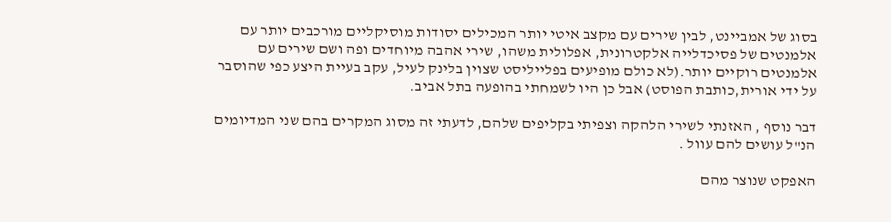בסוג של אמביינט, לבין שירים עם מקצב איטי יותר המכילים יסודות מוסיקליים מורכבים יותר עם אלמנטים של פסיכדלייה אלקטרונית, אפלולית משהו, שירי אהבה מיוחדים ופה ושם שירים עם אלמנטים רוקיים יותר.(לא כולם מופיעים בפלייליסט שצוין בלינק לעיל, עקב בעיית היצע כפי שהוסבר על ידי אורית,כותבת הפוסט) אבל כן היו לשמחתי בהופעה בתל אביב.

דבר נוסף , האזנתי לשירי הלהקה וצפיתי בקליפים שלהם, לדעתי זה מסוג המקרים בהם שני המדיומים הנ"ל עושים להם עוול .

האפקט שנוצר מהם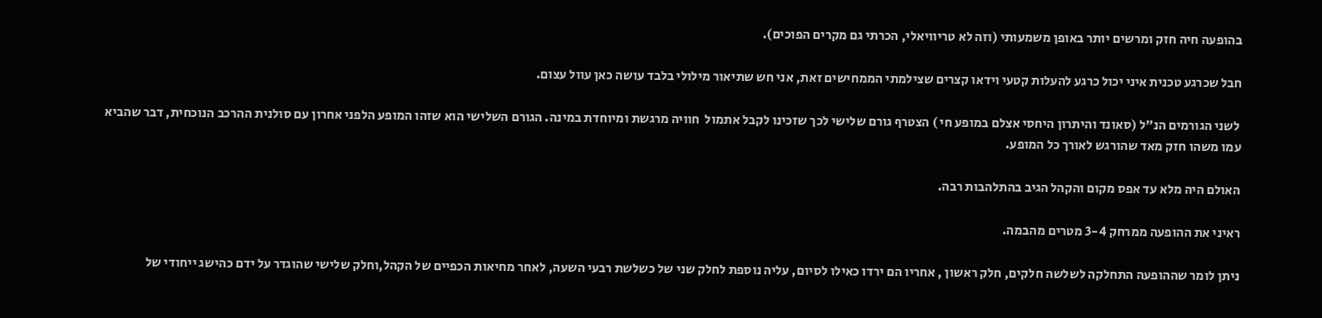בהופעה חיה חזק ומרשים יותר באופן משמעותי (וזה לא טריוויאלי, הכרתי גם מקרים הפוכים).

חבל שכרגע טכנית איני יכול כרגע להעלות קטעי וידאו קצרים שצילמתי הממחישים זאת, אני חש שתיאור מילולי בלבד עושה כאן עוול עצום.

 לשני הגורמים הנ"ל (סאונד והיתרון היחסי אצלם במופע חי ) הצטרף גורם שלישי לכך שזכינו לקבל אתמול  חוויה מרגשת ומיוחדת במינה. הגורם השלישי הוא שזהו המופע הלפני אחרון עם סולנית ההרכב הנוכחית, דבר שהביא עמו משהו חזק מאד שהורגש לאורך כל המופע.

האולם היה מלא עד אפס מקום והקהל הגיב בהתלהבות רבה.

ראיני את ההופעה ממרחק 3-4 מטרים מהבמה.

ניתן לומר שההופעה התחלקה לשלשה חלקים, חלק ראשון , אחריו הם ירדו כאילו לסיום, עליה נוספת לחלק שני של כשלשת רבעי השעה, לאחר מחיאות הכפיים של הקהל,וחלק שלישי שהוגדר על ידם כהישג ייחודי של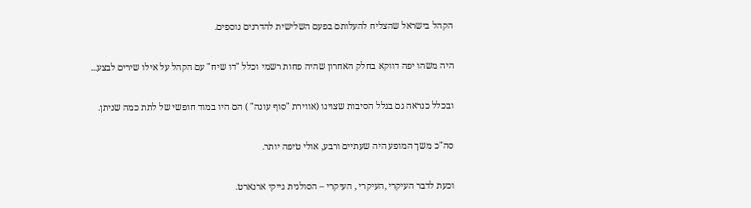הקהל בישראל שהצליח להעלותם בפעם השלישית להדרנים נוספים.

היה משהו יפה דווקא בחלק האחרון שהיה פחות רשמי וכלל "דו שיח" עם הקהל על אילו שירים לבצע...

ובכלל כנראה גם בגלל הסיבות שצוינו (אווירת "סוף עונה" ) הם היו במוד חופשי של לתת כמה שניתן.

סה"כ משך המופע היה שעתיים ורבע, אולי טיפה יותר.

וכעת לדבר העיקרי ,העיקרי , העיקרי – הסולנית גייקי ארנארט.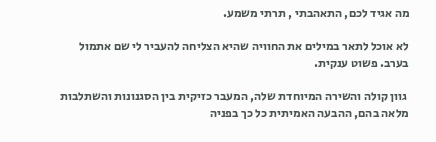מה אגיד לכם, התאהבתי , תרתי משמע.

לא אוכל לתאר במילים את החוויה שהיא הצליחה להעביר לי שם אתמול בערב. פשוט ענקית.

 גוון קולה והשירה המיוחדת שלה, המעבר כזיקית בין הסגנונות והשתלבות מלאה בהם, ההבעה האמיתית כל כך בפניה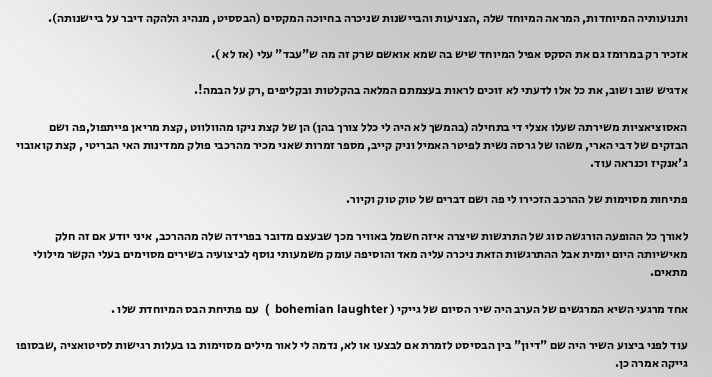ותנועותיה המיוחדות, המראה המיוחד שלה ,הצניעות והביישנות שניכרה בחיוכה המקסים (הבססיט, מנהיג הלהקה דיבר על ביישנותה).

אזכיר רק במרומז גם את הסקס אפיל המיוחד שיש בה שמא אואשם שרק זה מה ש"עבד" עלי (אז לא ).

אדגיש שוב ושוב, את כל אלו לדעתי לא זוכים לראות בעצמתם המלאה בהקלטות ובקליפים ,רק על הבמה!.

האסוציאציות משירתה שעלו אצלי די בתחילה (בהמשך לא היה לי כלל צורך בהן) הן של קצת ניקו מהוולווט ,קצת מריאן פייתפול,פה ושם הבזקים של דבי הארי, משהו של גרסה נשית לפיטר האמיל וניק קייב, מספר זמרות שאני מכיר מהרכבי פולק ממדינות האי הבריטי , קצת קואובוי ג'אנקיז וכנראה עוד.

פתיחות מסוימות של ההרכב הזכירו לי פה ושם דברים של טוק טוק וקיור.

לאורך כל ההופעה הורגשה סוג של התרגשות שיצרה איזה חשמל באוויר מכך שבעצם מדובר בפרידה שלה מההרכב, איני יודע אם זה חלק מאישיותה היום יומית אבל ההתרגשות הזאת ניכרה עליה מאד והוסיפה עומק משמעותי נוסף לביצועיה בשירים מסוימים בעלי הקשר מילולי מתאים.

אחד מרגעי השיא המרגשים של הערב היה שיר הסיום של גייקי ( bohemian laughter  )  עם פתיחת הבס המיוחדת שלו .

עוד לפני ביצוע השיר היה שם "דיון" בין הבסיסט לזמרת אם לבצעו או לא, נדמה לי לאור מילים מסוימות בו בעלות רגישות לסיטואציה ,שבסופו גייקה אמרה כן.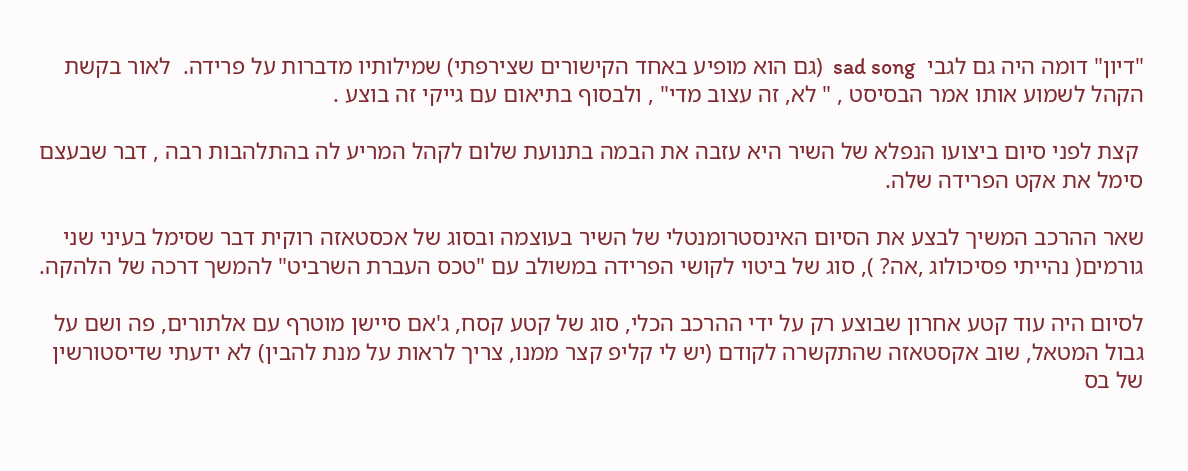"דיון" דומה היה גם לגבי  sad song  (גם הוא מופיע באחד הקישורים שצירפתי) שמילותיו מדברות על פרידה.  לאור בקשת הקהל לשמוע אותו אמר הבסיסט , " לא, זה עצוב מדי" , ולבסוף בתיאום עם גייקי זה בוצע .

 קצת לפני סיום ביצועו הנפלא של השיר היא עזבה את הבמה בתנועת שלום לקהל המריע לה בהתלהבות רבה , דבר שבעצם סימל את אקט הפרידה שלה.

שאר ההרכב המשיך לבצע את הסיום האינסטרומנטלי של השיר בעוצמה ובסוג של אכסטאזה רוקית דבר שסימל בעיני שני גורמים( נהייתי פסיכולוג ,אה? ), סוג של ביטוי לקושי הפרידה במשולב עם "טכס העברת השרביט" להמשך דרכה של הלהקה.

לסיום היה עוד קטע אחרון שבוצע רק על ידי ההרכב הכלי, סוג של קטע קסח, ג'אם סיישן מוטרף עם אלתורים, פה ושם על גבול המטאל, שוב אקסטאזה שהתקשרה לקודם (יש לי קליפ קצר ממנו, צריך לראות על מנת להבין) לא ידעתי שדיסטורשין של בס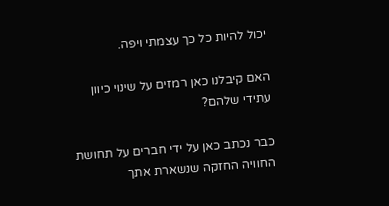יכול להיות כל כך עצמתי ויפה.

האם קיבלנו כאן רמזים על שינוי כיוון עתידי שלהם?

כבר נכתב כאן על ידי חברים על תחושת החוויה החזקה שנשארת אתך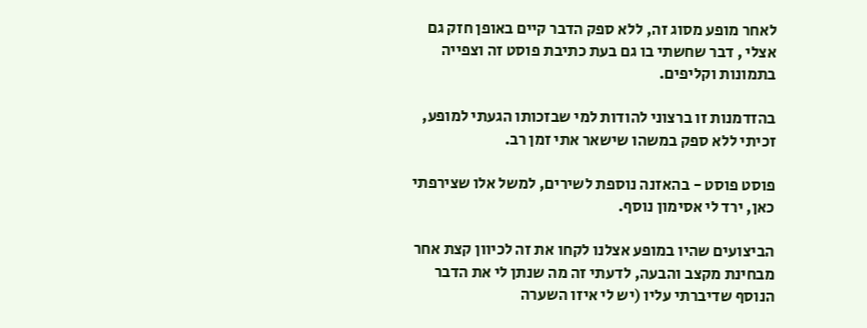לאחר מופע מסוג זה, ללא ספק הדבר קיים באופן חזק גם אצלי , דבר שחשתי בו גם בעת כתיבת פוסט זה וצפייה בתמונות וקליפים.

בהזדמנות זו ברצוני להודות למי שבזכותו הגעתי למופע, זכיתי ללא ספק במשהו שישאר אתי זמן רב.

פוסט פוסט - בהאזנה נוספת לשירים, למשל אלו שצירפתי כאן, ירד לי אסימון נוסף.

הביצועים שהיו במופע אצלנו לקחו את זה לכיוון קצת אחר מבחינת מקצב והבעה, לדעתי זה מה שנתן לי את הדבר הנוסף שדיברתי עליו (יש לי איזו השערה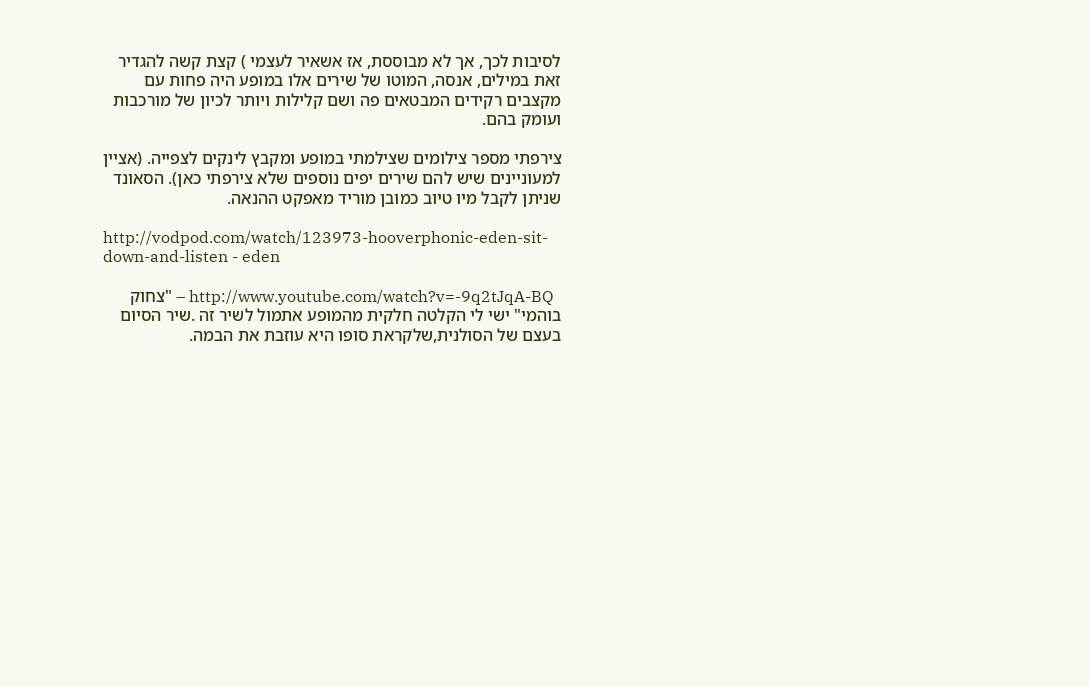לסיבות לכך, אך לא מבוססת, אז אשאיר לעצמי ) קצת קשה להגדיר זאת במילים, אנסה, המוטו של שירים אלו במופע היה פחות עם מקצבים רקידים המבטאים פה ושם קלילות ויותר לכיון של מורכבות ועומק בהם.

צירפתי מספר צילומים שצילמתי במופע ומקבץ לינקים לצפייה. (אציין למעוניינים שיש להם שירים יפים נוספים שלא צירפתי כאן). הסאונד שניתן לקבל מיו טיוב כמובן מוריד מאפקט ההנאה.

http://vodpod.com/watch/123973-hooverphonic-eden-sit-down-and-listen - eden

  http://www.youtube.com/watch?v=-9q2tJqA-BQ – "צחוק בוהמי" ישי לי הקלטה חלקית מהמופע אתמול לשיר זה .שיר הסיום בעצם של הסולנית,שלקראת סופו היא עוזבת את הבמה.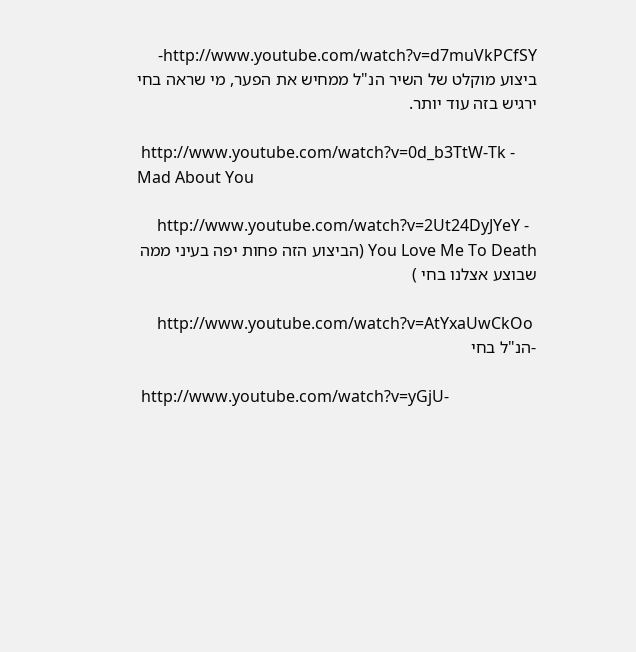http://www.youtube.com/watch?v=d7muVkPCfSY- ביצוע מוקלט של השיר הנ"ל ממחיש את הפער, מי שראה בחי ירגיש בזה עוד יותר.

 http://www.youtube.com/watch?v=0d_b3TtW-Tk - Mad About You

  http://www.youtube.com/watch?v=2Ut24DyJYeY -  You Love Me To Death (הביצוע הזה פחות יפה בעיני ממה שבוצע אצלנו בחי )

 http://www.youtube.com/watch?v=AtYxaUwCkOo  -הנ"ל בחי

 http://www.youtube.com/watch?v=yGjU-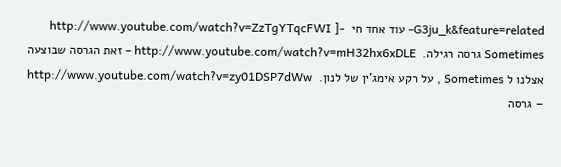G3ju_k&feature=related- עוד אחד חי  http://www.youtube.com/watch?v=ZzTgYTqcFWI ]- Sometimes גרסה רגילה.  http://www.youtube.com/watch?v=mH32hx6xDLE – זאת הגרסה שבוצעה אצלנו ל Sometimes , על רקע אימג'ין של לנון.  http://www.youtube.com/watch?v=zy01DSP7dWw – גרסה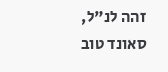זהה לנ"ל, סאונד טוב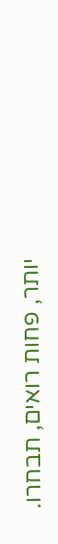יותר, פחות רואים, תבחרו.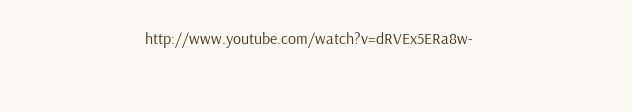http://www.youtube.com/watch?v=dRVEx5ERa8w-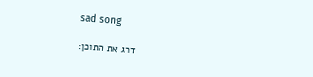sad song

דרג את התוכן: